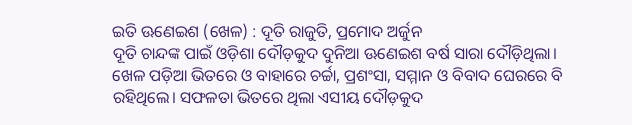ଇତି ଊଣେଇଶ (ଖେଳ) : ଦୂତି ରାଜୁତି, ପ୍ରମୋଦ ଅର୍ଜୁନ
ଦୂତି ଚାନ୍ଦଙ୍କ ପାଇଁ ଓଡ଼ିଶା ଦୌଡ଼କୁଦ ଦୁନିଆ ଊଣେଇଶ ବର୍ଷ ସାରା ଦୌଡ଼ିଥିଲା। ଖେଳ ପଡ଼ିଆ ଭିତରେ ଓ ବାହାରେ ଚର୍ଚ୍ଚା, ପ୍ରଶଂସା, ସମ୍ମାନ ଓ ବିବାଦ ଘେରରେ ବି ରହିଥିଲେ। ସଫଳତା ଭିତରେ ଥିଲା ଏସୀୟ ଦୌଡ଼କୁଦ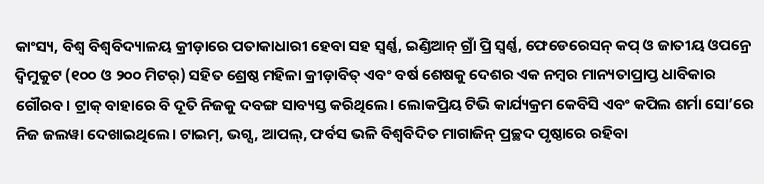କାଂସ୍ୟ, ବିଶ୍ବ ବିଶ୍ବବିଦ୍ୟାଳୟ କ୍ରୀଡ଼ାରେ ପତାକାଧାରୀ ହେବା ସହ ସ୍ବର୍ଣ୍ଣ, ଇଣ୍ଡିଆନ୍ ଗ୍ରାଁ ପ୍ରି ସ୍ବର୍ଣ୍ଣ, ଫେଡେରେସନ୍ କପ୍ ଓ ଜାତୀୟ ଓପନ୍ରେ ଦ୍ବିମୁକୁଟ (୧୦୦ ଓ ୨୦୦ ମିଟର୍) ସହିତ ଶ୍ରେଷ୍ଠ ମହିଳା କ୍ରୀଡ଼ାବିତ୍ ଏବଂ ବର୍ଷ ଶେଷକୁ ଦେଶର ଏକ ନମ୍ବର ମାନ୍ୟତାପ୍ରାପ୍ତ ଧାବିକାର ଗୌରବ। ଟ୍ରାକ୍ ବାହାରେ ବି ଦୂତି ନିଜକୁ ଦବଙ୍ଗ ସାବ୍ୟସ୍ତ କରିଥିଲେ। ଲୋକପ୍ରିୟ ଟିଭି କାର୍ଯ୍ୟକ୍ରମ କେବିସି ଏବଂ କପିଲ ଶର୍ମା ସୋ’ରେ ନିଜ ଜଲୱା ଦେଖାଇଥିଲେ। ଟାଇମ୍, ଭଗ୍ସ, ଆପଲ୍, ଫର୍ବସ ଭଳି ବିଶ୍ବବିଦିତ ମାଗାଜିନ୍ ପ୍ରଚ୍ଛଦ ପୃଷ୍ଠାରେ ରହିବା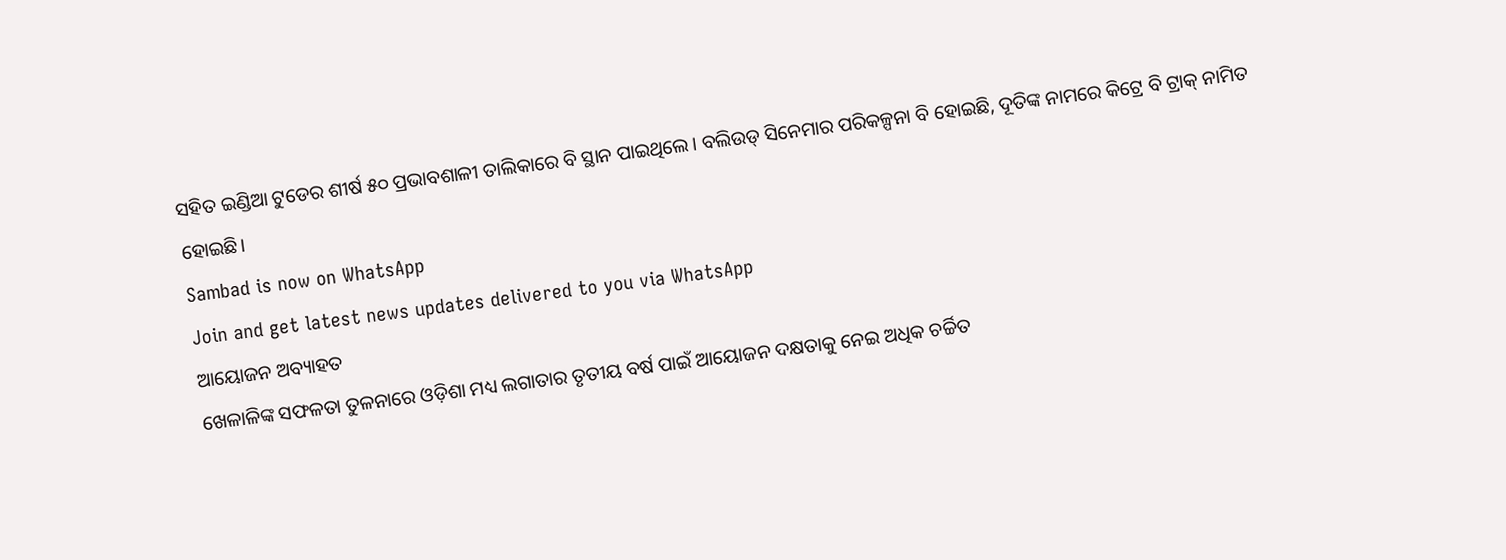ସହିତ ଇଣ୍ଡିଆ ଟୁଡେର ଶୀର୍ଷ ୫୦ ପ୍ରଭାବଶାଳୀ ତାଲିକାରେ ବି ସ୍ଥାନ ପାଇଥିଲେ। ବଲିଉଡ୍ ସିନେମାର ପରିକଳ୍ପନା ବି ହୋଇଛି, ଦୂତିଙ୍କ ନାମରେ କିଟ୍ରେ ବି ଟ୍ରାକ୍ ନାମିତ ହୋଇଛି।
Sambad is now on WhatsApp
Join and get latest news updates delivered to you via WhatsApp
ଆୟୋଜନ ଅବ୍ୟାହତ
ଖେଳାଳିଙ୍କ ସଫଳତା ତୁଳନାରେ ଓଡ଼ିଶା ମଧ୍ୟ ଲଗାତାର ତୃତୀୟ ବର୍ଷ ପାଇଁ ଆୟୋଜନ ଦକ୍ଷତାକୁ ନେଇ ଅଧିକ ଚର୍ଚ୍ଚିତ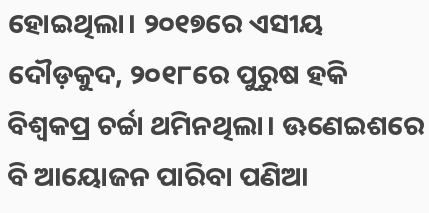ହୋଇଥିଲା। ୨୦୧୭ରେ ଏସୀୟ ଦୌଡ଼କୁଦ, ୨୦୧୮ରେ ପୁରୁଷ ହକି ବିଶ୍ବକପ୍ର ଚର୍ଚ୍ଚା ଥମିନଥିଲା। ଊଣେଇଶରେ ବି ଆୟୋଜନ ପାରିବା ପଣିଆ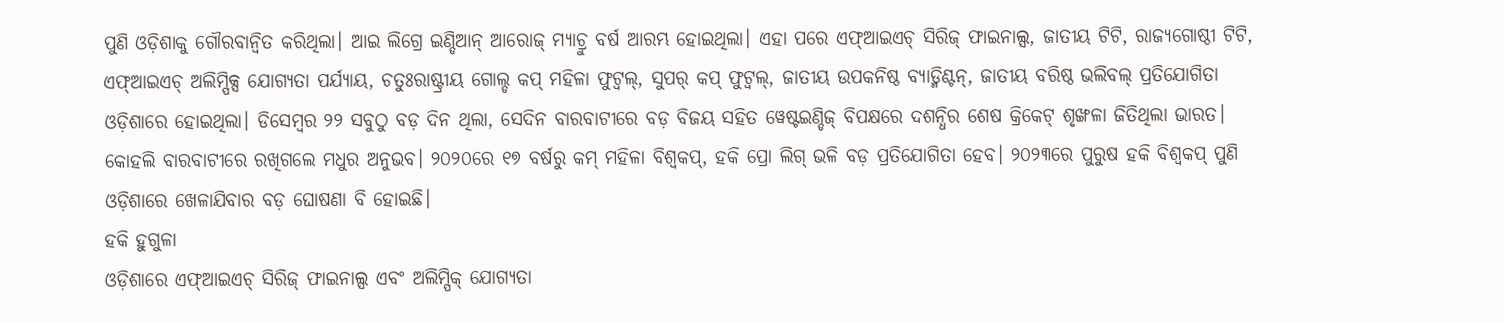ପୁଣି ଓଡ଼ିଶାକୁ ଗୌରବାନ୍ବିତ କରିଥିଲା। ଆଇ ଲିଗ୍ରେ ଇଣ୍ଡିଆନ୍ ଆରୋଜ୍ ମ୍ୟାଚ୍ରୁ ବର୍ଷ ଆରମ୍ଭ ହୋଇଥିଲା। ଏହା ପରେ ଏଫ୍ଆଇଏଚ୍ ସିରିଜ୍ ଫାଇନାଲ୍ସ, ଜାତୀୟ ଟିଟି, ରାଜ୍ୟଗୋଷ୍ଠୀ ଟିଟି, ଏଫ୍ଆଇଏଚ୍ ଅଲିମ୍ପିକ୍ସ ଯୋଗ୍ୟତା ପର୍ଯ୍ୟାୟ, ଚତୁଃରାଷ୍ଟ୍ରୀୟ ଗୋଲ୍ଡ କପ୍ ମହିଳା ଫୁଟ୍ବଲ୍, ସୁପର୍ କପ୍ ଫୁଟ୍ବଲ୍, ଜାତୀୟ ଉପକନିଷ୍ଠ ବ୍ୟାଡ୍ମିଣ୍ଟନ୍, ଜାତୀୟ ବରିଷ୍ଠ ଭଲିବଲ୍ ପ୍ରତିଯୋଗିତା ଓଡ଼ିଶାରେ ହୋଇଥିଲା। ଡିସେମ୍ବର ୨୨ ସବୁଠୁ ବଡ଼ ଦିନ ଥିଲା, ସେଦିନ ବାରବାଟୀରେ ବଡ଼ ବିଜୟ ସହିତ ୱେଷ୍ଟଇଣ୍ଡିଜ୍ ବିପକ୍ଷରେ ଦଶନ୍ଧିର ଶେଷ କ୍ରିକେଟ୍ ଶୃଙ୍ଖଳା ଜିତିଥିଲା ଭାରତ। କୋହଲି ବାରବାଟୀରେ ରଖିଗଲେ ମଧୁର ଅନୁଭବ। ୨୦୨୦ରେ ୧୭ ବର୍ଷରୁ କମ୍ ମହିଳା ବିଶ୍ବକପ୍, ହକି ପ୍ରୋ ଲିଗ୍ ଭଳି ବଡ଼ ପ୍ରତିଯୋଗିତା ହେବ। ୨୦୨୩ରେ ପୁରୁଷ ହକି ବିଶ୍ବକପ୍ ପୁଣି ଓଡ଼ିଶାରେ ଖେଳାଯିବାର ବଡ଼ ଘୋଷଣା ବି ହୋଇଛି।
ହକି ହୁଗୁଳା
ଓଡ଼ିଶାରେ ଏଫ୍ଆଇଏଚ୍ ସିରିଜ୍ ଫାଇନାଲ୍ସ ଏବଂ ଅଲିମ୍ପିକ୍ ଯୋଗ୍ୟତା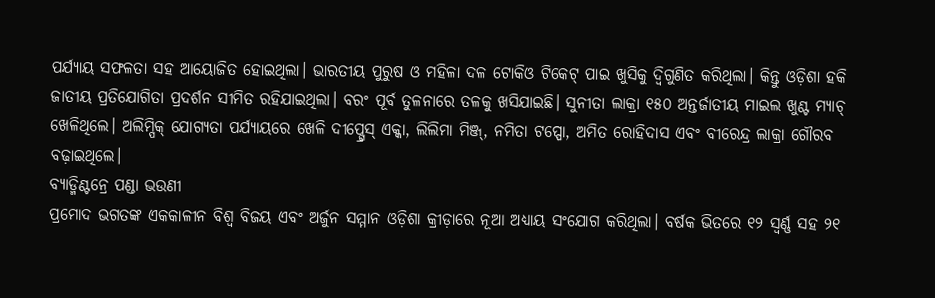ପର୍ଯ୍ୟାୟ ସଫଳତା ସହ ଆୟୋଜିତ ହୋଇଥିଲା। ଭାରତୀୟ ପୁରୁଷ ଓ ମହିଳା ଦଳ ଟୋକିଓ ଟିକେଟ୍ ପାଇ ଖୁସିକୁ ଦ୍ବିଗୁଣିତ କରିଥିଲା। କିନ୍ତୁ ଓଡ଼ିଶା ହକି ଜାତୀୟ ପ୍ରତିଯୋଗିତା ପ୍ରଦର୍ଶନ ସୀମିତ ରହିଯାଇଥିଲା। ବରଂ ପୂର୍ବ ତୁଳନାରେ ତଳକୁ ଖସିଯାଇଛି। ସୁନୀତା ଲାକ୍ରା ୧୫୦ ଅନ୍ତର୍ଜାତୀୟ ମାଇଲ ଖୁଣ୍ଟ ମ୍ୟାଚ୍ ଖେଳିଥିଲେ। ଅଲିମ୍ପିକ୍ ଯୋଗ୍ୟତା ପର୍ଯ୍ୟାୟରେ ଖେଳି ଦୀପ୍ଗ୍ରେସ୍ ଏକ୍କା, ଲିଲିମା ମିଞ୍ଜ୍, ନମିତା ଟପ୍ପୋ, ଅମିତ ରୋହିଦାସ ଏବଂ ବୀରେନ୍ଦ୍ର ଲାକ୍ରା ଗୌରବ ବଢ଼ାଇଥିଲେ।
ବ୍ୟାଡ୍ମିଣ୍ଟନ୍ରେ ପଣ୍ଡା ଭଉଣୀ
ପ୍ରମୋଦ ଭଗତଙ୍କ ଏକକାଳୀନ ବିଶ୍ବ ବିଜୟ ଏବଂ ଅର୍ଜୁନ ସମ୍ମାନ ଓଡ଼ିଶା କ୍ରୀଡ଼ାରେ ନୂଆ ଅଧ୍ୟାୟ ସଂଯୋଗ କରିଥିଲା। ବର୍ଷକ ଭିତରେ ୧୨ ସ୍ବର୍ଣ୍ଣ ସହ ୨୧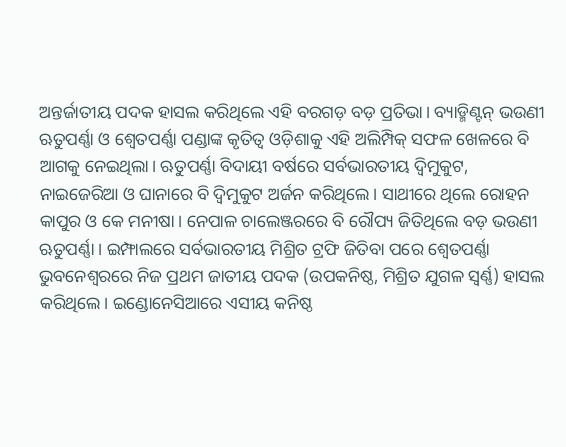ଅନ୍ତର୍ଜାତୀୟ ପଦକ ହାସଲ କରିଥିଲେ ଏହି ବରଗଡ଼ ବଡ଼ ପ୍ରତିଭା। ବ୍ୟାଡ୍ମିଣ୍ଟନ୍ ଭଉଣୀ ଋତୁପର୍ଣ୍ଣା ଓ ଶ୍ବେତପର୍ଣ୍ଣା ପଣ୍ଡାଙ୍କ କୃତିତ୍ବ ଓଡ଼ିଶାକୁ ଏହି ଅଲିମ୍ପିକ୍ ସଫଳ ଖେଳରେ ବି ଆଗକୁ ନେଇଥିଲା। ଋତୁପର୍ଣ୍ଣା ବିଦାୟୀ ବର୍ଷରେ ସର୍ବଭାରତୀୟ ଦ୍ବିମୁକୁଟ, ନାଇଜେରିଆ ଓ ଘାନାରେ ବି ଦ୍ବିମୁକୁଟ ଅର୍ଜନ କରିଥିଲେ। ସାଥୀରେ ଥିଲେ ରୋହନ କାପୁର ଓ କେ ମନୀଷା। ନେପାଳ ଚାଲେଞ୍ଜରରେ ବି ରୌପ୍ୟ ଜିତିଥିଲେ ବଡ଼ ଭଉଣୀ ଋତୁପର୍ଣ୍ଣା। ଇମ୍ଫାଲରେ ସର୍ବଭାରତୀୟ ମିଶ୍ରିତ ଟ୍ରଫି ଜିତିବା ପରେ ଶ୍ବେତପର୍ଣ୍ଣା ଭୁବନେଶ୍ବରରେ ନିଜ ପ୍ରଥମ ଜାତୀୟ ପଦକ (ଉପକନିଷ୍ଠ, ମିଶ୍ରିତ ଯୁଗଳ ସ୍ବର୍ଣ୍ଣ) ହାସଲ କରିଥିଲେ। ଇଣ୍ଡୋନେସିଆରେ ଏସୀୟ କନିଷ୍ଠ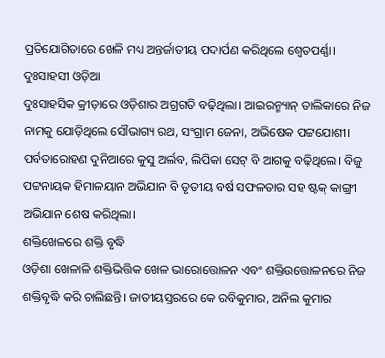ପ୍ରତିଯୋଗିତାରେ ଖେଳି ମଧ୍ୟ ଅନ୍ତର୍ଜାତୀୟ ପଦାର୍ପଣ କରିଥିଲେ ଶ୍ବେତପର୍ଣ୍ଣା।
ଦୁଃସାହସୀ ଓଡ଼ିଆ
ଦୁଃସାହସିକ କ୍ରୀଡ଼ାରେ ଓଡ଼ିଶାର ଅଗ୍ରଗତି ବଢ଼ିଥିଲା। ଆଇରନ୍ମ୍ୟାନ୍ ତାଲିକାରେ ନିଜ ନାମକୁ ଯୋଡ଼ିଥିଲେ ସୌଭାଗ୍ୟ ରଥ, ସଂଗ୍ରାମ ଜେନା, ଅଭିଷେକ ପଟ୍ଟଯୋଶୀ। ପର୍ବତାରୋହଣ ଦୁନିଆରେ କୁସୁ ଅର୍ଲବ, ଲିପିକା ସେଟ୍ ବି ଆଗକୁ ବଢ଼ିଥିଲେ। ବିଜୁ ପଟ୍ଟନାୟକ ହିମାଳୟାନ ଅଭିଯାନ ବି ତୃତୀୟ ବର୍ଷ ସଫଳତାର ସହ ଷ୍ଟକ୍ କାଙ୍ଗ୍ରୀ ଅଭିଯାନ ଶେଷ କରିଥିଲା।
ଶକ୍ତିଖେଳରେ ଶକ୍ତି ବୃଦ୍ଧି
ଓଡ଼ିଶା ଖେଳାଳି ଶକ୍ତିଭିତ୍ତିକ ଖେଳ ଭାରୋତ୍ତୋଳନ ଏବଂ ଶକ୍ତିଉତ୍ତୋଳନରେ ନିଜ ଶକ୍ତିବୃଦ୍ଧି କରି ଚାଲିଛନ୍ତି। ଜାତୀୟସ୍ତରରେ କେ ରବିକୁମାର, ଅନିଲ କୁମାର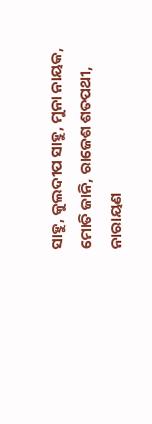ସାହୁ, କୁଲଦୀପ ସାହୁ, ମୁନା ନାୟକ, ମୋତି ଜାନି, ରାଜେଶ ଶତପଥୀ, ନାରାୟଣ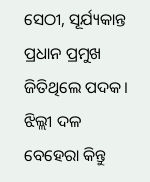ସେଠୀ, ସୂର୍ଯ୍ୟକାନ୍ତ ପ୍ରଧାନ ପ୍ରମୁଖ ଜିତିଥିଲେ ପଦକ। ଝିଲ୍ଲୀ ଦଳ ବେହେରା କିନ୍ତୁ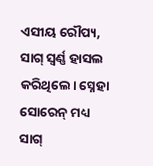ଏସୀୟ ରୌପ୍ୟ, ସାଗ୍ ସ୍ବର୍ଣ୍ଣ ହାସଲ କରିଥିଲେ। ସ୍ନେହା ସୋରେନ୍ ମଧ୍ୟ ସାଗ୍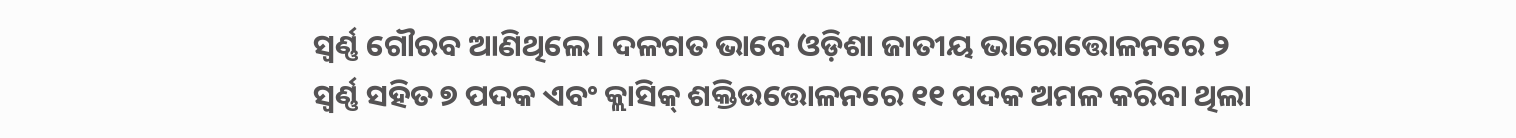ସ୍ବର୍ଣ୍ଣ ଗୌରବ ଆଣିଥିଲେ। ଦଳଗତ ଭାବେ ଓଡ଼ିଶା ଜାତୀୟ ଭାରୋତ୍ତୋଳନରେ ୨ ସ୍ବର୍ଣ୍ଣ ସହିତ ୭ ପଦକ ଏବଂ କ୍ଲାସିକ୍ ଶକ୍ତିଉତ୍ତୋଳନରେ ୧୧ ପଦକ ଅମଳ କରିବା ଥିଲା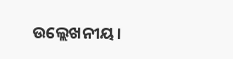ଉଲ୍ଲେଖନୀୟ।